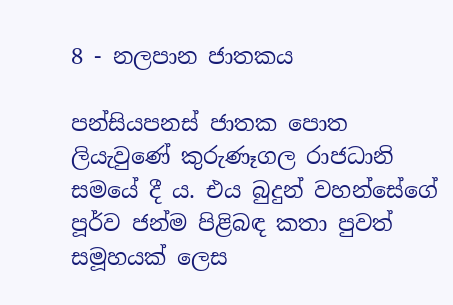8 - නලපාන ජාතකය

පන්සියපනස් ජාතක පොත ලියැවුණේ කුරුණෑගල රාජධානි සමයේ දී ය. එය බුදුන් වහන්සේගේ පූර්ව ජන්ම පිළිබඳ කතා පුවත් සමූහයක් ලෙස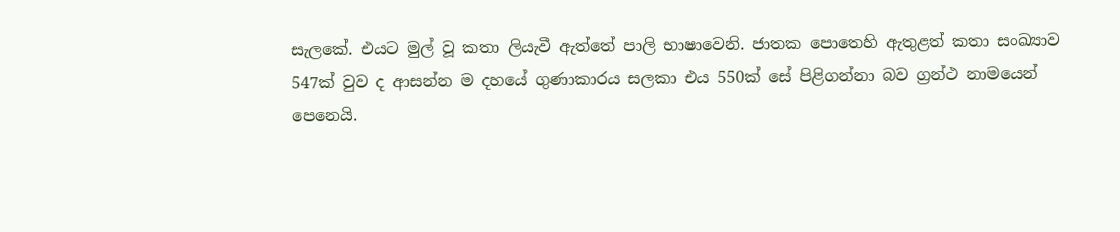සැලකේ. එයට මුල් වූ කතා ලියැවී ඇත්තේ පාලි භාෂාවෙනි. ජාතක පොතෙහි ඇතුළත් කතා සංඛ්‍යාව 547ක් වුව ද ආසන්න ම දහයේ ගුණාකාරය සලකා එය 550ක් සේ පිළිගන්නා බව ග්‍රන්ථ නාමයෙන් පෙනෙයි.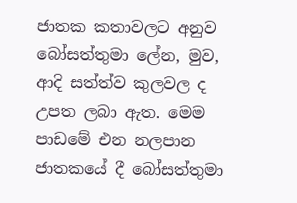ජාතක කතාවලට අනුව බෝසත්තුමා ලේන, මුව, ආදි සත්ත්ව කුලවල ද උපත ලබා ඇත. මෙම පාඩමේ එන නලපාන ජාතකයේ දී බෝසත්තුමා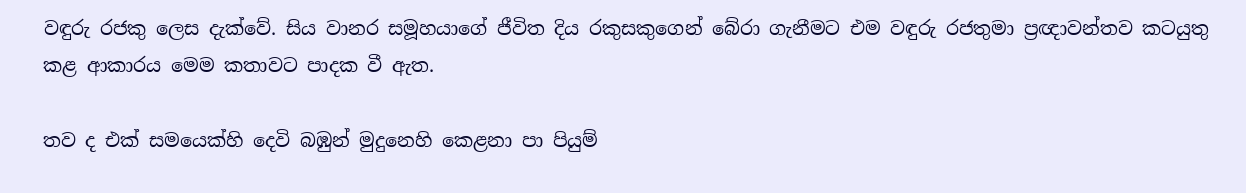වඳුරු රජකු ලෙස දැක්වේ. සිය වානර සමූහයාගේ ජීවිත දිය රකුසකුගෙන් බේරා ගැනීමට එම වඳුරු රජතුමා ප්‍රඥාවන්තව කටයුතු කළ ආකාරය මෙම කතාවට පාදක වී ඇත.

තව ද එක් සමයෙක්හි දෙවි බඹුන් මුදුනෙහි කෙළනා පා පියුම්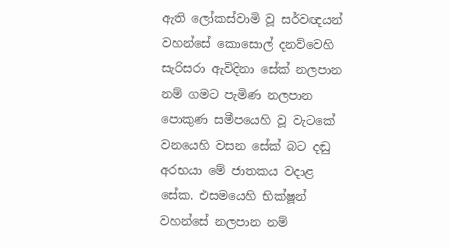ඇති ලෝකස්වාමි වූ සර්වඥයන් වහන්සේ කොසොල් දනව්වෙහි සැරිසරා ඇවිදිනා සේක් නලපාන නම් ගමට පැමිණ නලපාන පොකුණ සමීපයෙහි වූ වැටකේ වනයෙහි වසන සේක් බට දඬු අරභයා මේ ජාතකය වදාළ සේක. එසමයෙහි භික්ෂූන් වහන්සේ නලපාන නම්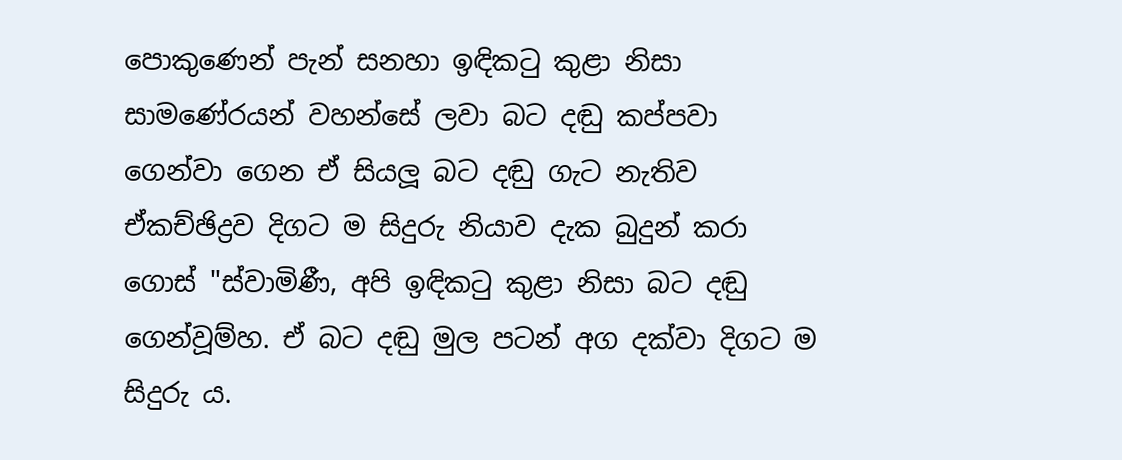පොකුණෙන් පැන් සනහා ඉඳිකටු කුළා නිසා සාමණේරයන් වහන්සේ ලවා බට දඬු කප්පවා ගෙන්වා ගෙන ඒ සියලූ බට දඬු ගැට නැතිව ඒකච්ඡිද්‍රව දිගට ම සිදුරු නියාව දැක බුදුන් කරා ගොස් "ස්වාමිණී, අපි ඉඳිකටු කුළා නිසා බට දඬු ගෙන්වූම්හ. ඒ බට දඬු මුල පටන් අග දක්වා දිගට ම සිදුරු ය.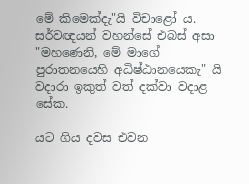මේ කිමෙක්දැ"යි විචාළෝ ය. සර්වඥයන් වහන්සේ එබස් අසා "මහණෙනි, මේ මාගේ පුරාතනයෙහි අධිෂ්ඨානයෙකැ" යි වදාරා ඉකුත් වත් දක්වා වදාළ සේක.

යට ගිය දවස එවන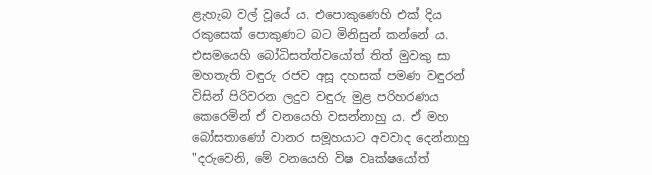ළැහැබ වල් වූයේ ය. එපොකුණෙහි එක් දිය රකුසෙක් පොකුණට බට මිනිසුන් කන්නේ ය. එසමයෙහි බෝධිසත්ත්වයෝත් තිත් මුවකු සා මහතැති වඳුරු රජව අසූ දහසක් පමණ වඳුරන් විසින් පිරිවරන ලදුව වඳුරු මුළ පරිහරණය කෙරෙමින් ඒ වනයෙහි වසන්නාහු ය. ඒ මහ බෝසතාණෝ වානර සමූහයාට අවවාද දෙන්නාහු "දරුවෙනි, මේ වනයෙහි විෂ වෘක්ෂයෝත්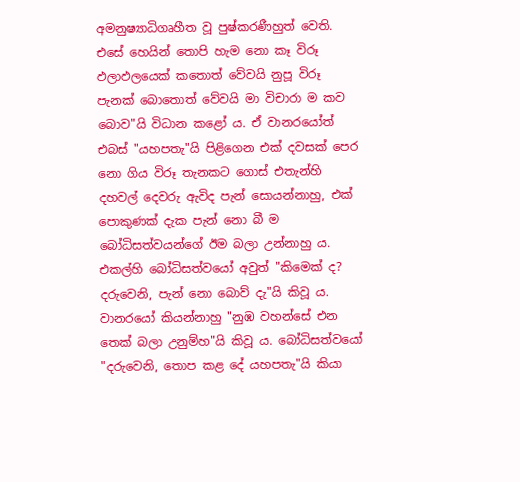අමනුෂ්‍යාධිගෘහීත වූ පුෂ්කරණීහුත් වෙති. එසේ හෙයින් තොපි හැම නො කෑ විරූ ඵලාඵලයෙක් කතොත් වේවයි නුපූ විරූ පැනක් බොතොත් වේවයි මා විචාරා ම කව බොව"යි විධාන කළෝ ය. ඒ වානරයෝත් එබස් "යහපතැ"යි පිළිගෙන එක් දවසක් පෙර නො ගිය විරූ තැනකට ගොස් එතැන්හි දහවල් දෙවරු ඇවිද පැන් සොයන්නාහු, එක් පොකුණක් දැක පැන් නො බී ම බෝධිසත්වයන්ගේ ඊම බලා උන්නාහු ය. එකල්හි බෝධිසත්වයෝ අවුත් "කිමෙක් ද? දරුවෙනි, පැන් නො බොව් දැ"යි කිවූ ය. වානරයෝ කියන්නාහු "නුඹ වහන්සේ එන තෙක් බලා උනුම්හ"යි කිවූ ය. බෝධිසත්වයෝ "දරුවෙනි, තොප කළ දේ යහපතැ"යි කියා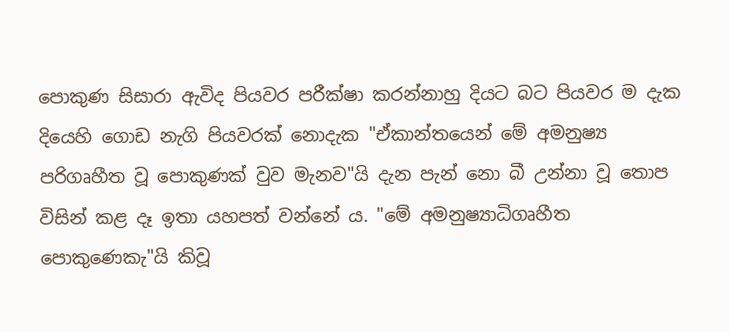පොකුණ සිසාරා ඇවිද පියවර පරීක්ෂා කරන්නාහු දියට බට පියවර ම දැක දියෙහි ගොඩ නැගි පියවරක් නොදැක "ඒකාන්තයෙන් මේ අමනුෂ්‍ය පරිගෘහීත වූ පොකුණක් වුව මැනව"යි දැන පැන් නො බී උන්නා වූ තොප විසින් කළ දෑ ඉතා යහපත් වන්නේ ය. "මේ අමනුෂ්‍යාධිගෘහීත පොකුණෙකැ"යි කිවූ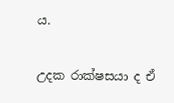ය.

උදක රාක්ෂසයා ද ඒ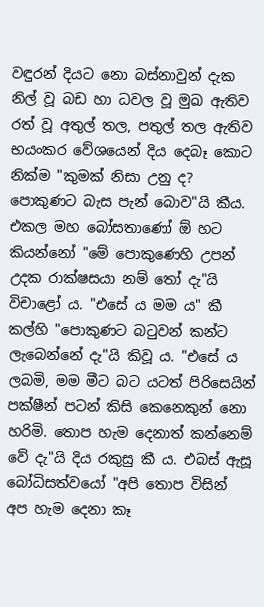වඳුරන් දියට නො බස්නාවුන් දැක නිල් වූ බඩ හා ධවල වූ මුඛ ඇතිව රත් වූ අතුල් තල, පතුල් තල ඇතිව භයංකර වේශයෙන් දිය දෙබෑ කොට නික්ම "කුමක් නිසා උනු ද? පොකුණට බැස පැන් බොව"යි කීය. එකල මහ බෝසතාණෝ ඕ හට කියන්නෝ "මේ පොකුණෙහි උපන් උදක රාක්ෂසයා නම් තෝ දැ"යි විචාළෝ ය. "එසේ ය මම ය" කී කල්හි "පොකුණට බටුවන් කන්ට ලැබෙන්නේ දැ"යි කිවූ ය. "එසේ ය ලබමි, මම මීට බට යටත් පිරිසෙයින් පක්ෂීන් පටන් කිසි කෙනෙකුන් නො හරිමි. තොප හැම දෙනාත් කන්නෙම් වේ දැ"යි දිය රකුසු කී ය. එබස් ඇසූ බෝධිසත්වයෝ "අපි තොප විසින් අප හැම දෙනා කෑ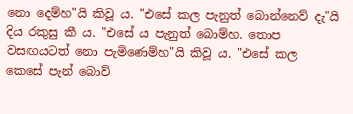නො දෙම්හ"යි කිවූ ය. "එසේ කල පැනුත් බොන්නෙව් දැ"යි දිය රකුසු කී ය. "එසේ ය පැනුත් බොම්හ. තොප වසඟයටත් නො පැමිණෙම්හ"යි කිවූ ය. "එසේ කල කෙසේ පැන් බොව්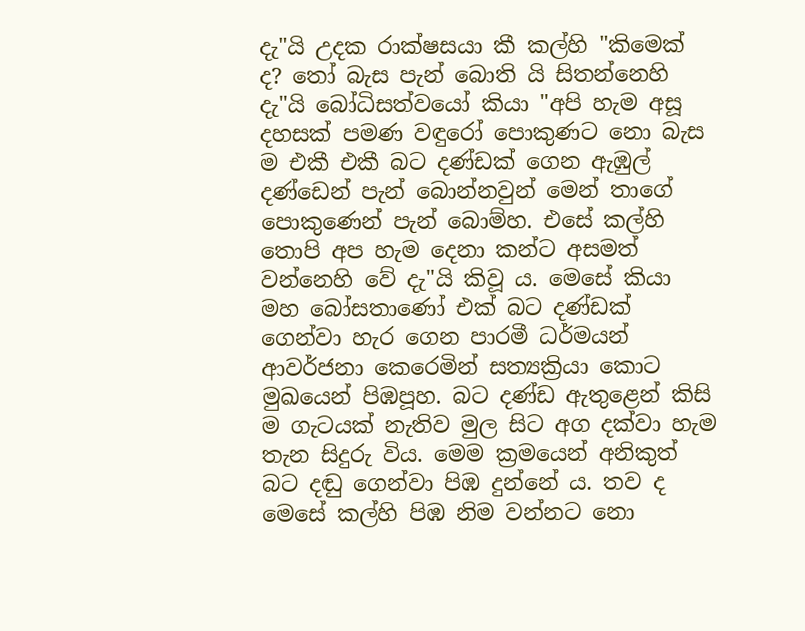දැ"යි උදක රාක්ෂසයා කී කල්හි "කිමෙක් ද? තෝ බැස පැන් බොති යි සිතන්නෙහි දැ"යි බෝධිසත්වයෝ කියා "අපි හැම අසූ දහසක් පමණ වඳුරෝ පොකුණට නො බැස ම එකී එකී බට දණ්ඩක් ගෙන ඇඹුල් දණ්ඩෙන් පැන් බොන්නවුන් මෙන් තාගේ පොකුණෙන් පැන් බොම්හ. එසේ කල්හි තොපි අප හැම දෙනා කන්ට අසමත් වන්නෙහි වේ දැ"යි කිවූ ය. මෙසේ කියා මහ බෝසතාණෝ එක් බට දණ්ඩක් ගෙන්වා හැර ගෙන පාරමී ධර්මයන් ආවර්ජනා කෙරෙමින් සත්‍යක්‍රියා කොට මුඛයෙන් පිඹපූහ. බට දණ්ඩ ඇතුළෙන් කිසි ම ගැටයක් නැතිව මුල සිට අග දක්වා හැම තැන සිදුරු විය. මෙම ක්‍රමයෙන් අනිකුත් බට දඬු ගෙන්වා පිඹ දුන්නේ ය. තව ද මෙසේ කල්හි පිඹ නිම වන්නට නො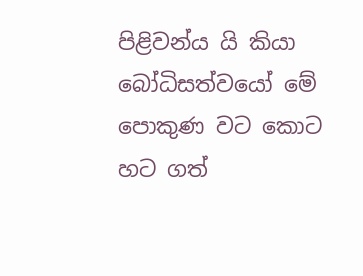පිළිවන්ය යි කියා බෝධිසත්වයෝ මේ පොකුණ වට කොට හට ගත්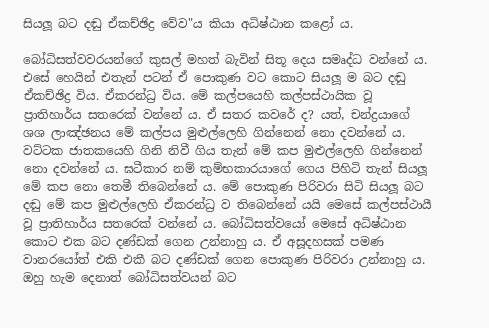සියලූ බට දඬු ඒකච්ඡිද්‍ර වේව"ය කියා අධිෂ්ඨාන කළෝ ය.

බෝධිසත්වවරයන්ගේ කුසල් මහත් බැවින් සිතූ දෙය සමෘද්ධ වන්නේ ය. එසේ හෙයින් එතැන් පටන් ඒ පොකුණ වට කොට සියලූ ම බට දඬු ඒකච්ඡිද්‍ර විය. ඒකරන්ධ්‍ර විය. මේ කල්පයෙහි කල්පස්ථායික වූ ප්‍රාතිහාර්ය සතරෙක් වන්නේ ය. ඒ සතර කවරේ ද? යත්, චන්ද්‍රයාගේ ශශ ලාඤ්ඡනය මේ කල්පය මුළුල්ලෙහි ගින්නෙන් නො දවන්නේ ය. වට්ටක ජාතකයෙහි ගිනි නිවී ගිය තැන් මේ කප මුළුල්ලෙහි ගින්නෙන් නො දවන්නේ ය. ඝටීකාර නම් කුම්භකාරයාගේ ගෙය පිහිටි තැන් සියලූ මේ කප නො තෙමී තිබෙන්නේ ය. මේ පොකුණ පිරිවරා සිටි සියලූ බට දඬු මේ කප මුළුල්ලෙහි ඒකරන්ධ්‍ර ව තිබෙන්නේ යයි මෙසේ කල්පස්ථායී වූ ප්‍රාතිහාර්ය සතරෙක් වන්නේ ය. බෝධිසත්වයෝ මෙසේ අධිෂ්ඨාන කොට එක බට දණ්ඩක් ගෙන උන්නාහු ය. ඒ අසූදහසක් පමණ වානරයෝත් එකි එකී බට දණ්ඩක් ගෙන පොකුණ පිරිවරා උන්නාහු ය. ඔහු හැම දෙනාත් බෝධිසත්වයන් බට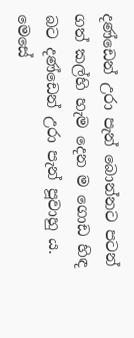දණ්ඩෙන් උරා පැන් බොන්නට පටන් ගත් කල්හි හැම දෙන ම ගොඩ හිඳ බට දණ්ඩෙන් උරා පැන් පූවාහු ය. මෙසේ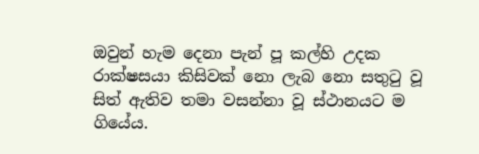ඔවුන් හැම දෙනා පැන් පූ කල්හි උදක රාක්ෂසයා කිසිවක් නො ලැබ නො සතුටු වූ සිත් ඇතිව තමා වසන්නා වූ ස්ථානයට ම ගියේය.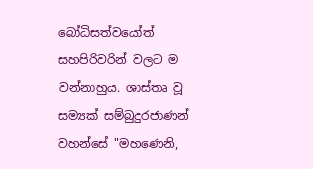බෝධිසත්වයෝත් සහපිරිවරින් වලට ම වන්නාහුය. ශාස්තෘ වූ සම්‍යක් සම්බුදුරජාණන් වහන්සේ "මහණෙනි,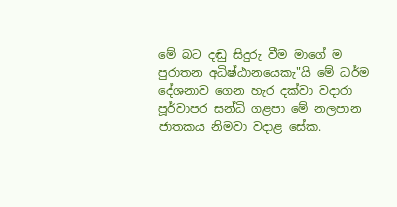මේ බට දඬු සිදුරු වීම මාගේ ම පුරාතන අධිෂ්ඨානයෙකැ"යි මේ ධර්ම දේශනාව ගෙන හැර දක්වා වදාරා පූර්වාපර සන්ධි ගළපා මේ නලපාන ජාතකය නිමවා වදාළ සේක.